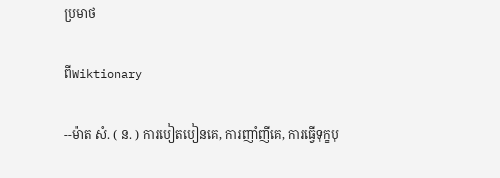ប្រមាថ

ពីWiktionary

--ម៉ាត សំ. ( ន. ) ការបៀតបៀនគេ, ការញាំញីគេ, ការធ្វើទុក្ខបុ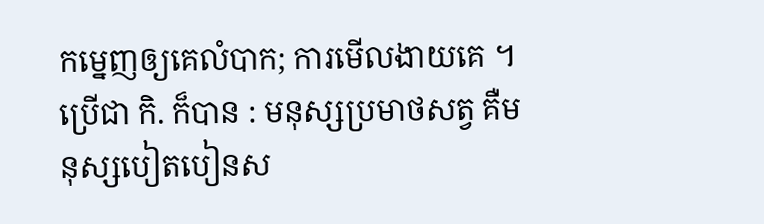កម្នេញឲ្យគេលំបាក; ការមើលងាយគេ ។ ប្រើជា កិ. ក៏បាន : មនុស្សប្រមាថសត្វ គឺមនុស្សបៀតបៀនស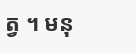ត្វ ។ មនុ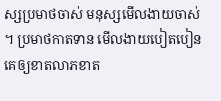ស្សប្រមាថចាស់ មនុស្សមើលងាយចាស់ ។ ប្រមាថកាតទាន មើលងាយបៀតបៀនគេឲ្យខាតលាភខាត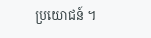ប្រយោជន៍ ។